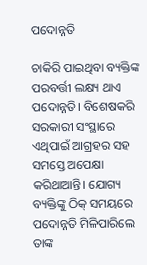ପଦୋନ୍ନତି

ଚାକିରି ପାଇଥିବା ବ୍ୟକ୍ତିଙ୍କ ପରବର୍ତ୍ତୀ ଲକ୍ଷ୍ୟ ଥାଏ ପଦୋନ୍ନତି। ବିଶେଷକରି ସରକାରୀ ସଂସ୍ଥାରେ ଏଥିପାଇଁ ଆଗ୍ରହର ସହ ସମସ୍ତେ ଅପେକ୍ଷା କରିଥାଆନ୍ତି। ଯୋଗ୍ୟ ବ୍ୟକ୍ତିଙ୍କୁ ଠିକ୍‌ ସମୟରେ ପଦୋନ୍ନତି ମିଳିପାରିଲେ ତାଙ୍କ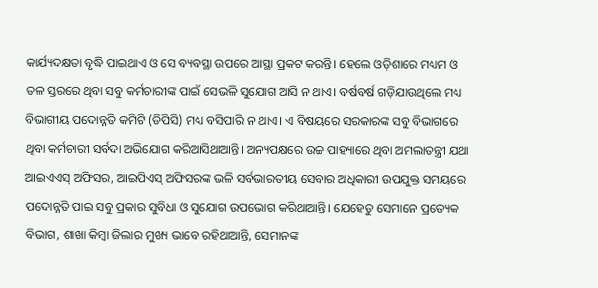କାର୍ଯ୍ୟଦକ୍ଷତା ବୃଦ୍ଧି ପାଇଥାଏ ଓ ସେ ବ୍ୟବସ୍ଥା ଉପରେ ଆସ୍ଥା ପ୍ରକଟ କରନ୍ତି। ହେଲେ ଓଡ଼ିଶାରେ ମଧ୍ୟମ ଓ ତଳ ସ୍ତରରେ ଥିବା ସବୁ କର୍ମଚାରୀଙ୍କ ପାଇଁ ସେଭଳି ସୁଯୋଗ ଆସି ନ ଥାଏ। ବର୍ଷବର୍ଷ ଗଡ଼ିଯାଉଥିଲେ ମଧ୍ୟ ବିଭାଗୀୟ ପଦୋନ୍ନତି କମିଟି (ଡିପିସି) ମଧ୍ୟ ବସିପାରି ନ ଥାଏ। ଏ ବିଷୟରେ ସରକାରଙ୍କ ସବୁ ବିଭାଗରେ ଥିବା କର୍ମଚାରୀ ସର୍ବଦା ଅଭିଯୋଗ କରିଆସିଥାଆନ୍ତି। ଅନ୍ୟପକ୍ଷରେ ଉଚ୍ଚ ପାହ୍ୟାରେ ଥିବା ଅମଲାତନ୍ତ୍ରୀ ଯଥା ଆଇଏଏସ୍‌ ଅଫିସର, ଆଇପିଏସ୍‌ ଅଫିସରଙ୍କ ଭଳି ସର୍ବଭାରତୀୟ ସେବାର ଅଧିକାରୀ ଉପଯୁକ୍ତ ସମୟରେ ପଦୋନ୍ନତି ପାଇ ସବୁ ପ୍ରକାର ସୁବିଧା ଓ ସୁଯୋଗ ଉପଭୋଗ କରିଥାଆନ୍ତି। ଯେହେତୁ ସେମାନେ ପ୍ରତ୍ୟେକ ବିଭାଗ, ଶାଖା କିମ୍ବା ଜିଲାର ମୁଖ୍ୟ ଭାବେ ରହିଥାଆନ୍ତି, ସେମାନଙ୍କ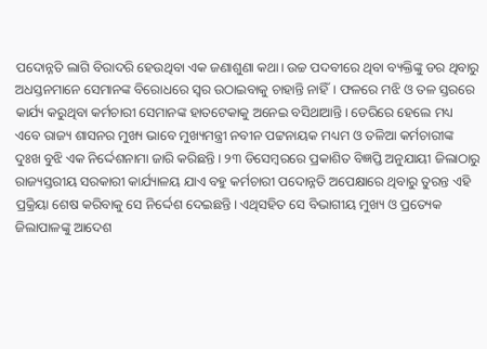ପଦୋନ୍ନତି ଲାଗି ବିରାଦରି ହେଉଥିବା ଏକ ଜଣାଶୁଣା କଥା। ଉଚ୍ଚ ପଦବୀରେ ଥିବା ବ୍ୟକ୍ତିଙ୍କୁ ଡର ଥିବାରୁ ଅଧସ୍ତନମାନେ ସେମାନଙ୍କ ବିରୋଧରେ ସ୍ବର ଉଠାଇବାକୁ ଚାହାନ୍ତି ନାହିଁ। ଫଳରେ ମଝି ଓ ତଳ ସ୍ତରରେ କାର୍ଯ୍ୟ କରୁଥିବା କର୍ମଚାରୀ ସେମାନଙ୍କ ହାତଟେକାକୁ ଅନେଇ ବସିଥାଆନ୍ତି। ଡେରିରେ ହେଲେ ମଧ୍ୟ ଏବେ ରାଜ୍ୟ ଶାସନର ମୁଖ୍ୟ ଭାବେ ମୁଖ୍ୟମନ୍ତ୍ରୀ ନବୀନ ପଟ୍ଟନାୟକ ମଧ୍ୟମ ଓ ତଳିଆ କର୍ମଚାରୀଙ୍କ ଦୁଃଖ ବୁଝି ଏକ ନିର୍ଦ୍ଦେଶନାମା ଜାରି କରିଛନ୍ତି। ୨୩ ଡିସେମ୍ବରରେ ପ୍ରକାଶିତ ବିଜ୍ଞପ୍ତି ଅନୁଯାୟୀ ଜିଲାଠାରୁ ରାଜ୍ୟସ୍ତରୀୟ ସରକାରୀ କାର୍ଯ୍ୟାଳୟ ଯାଏ ବହୁ କର୍ମଚାରୀ ପଦୋନ୍ନତି ଅପେକ୍ଷାରେ ଥିବାରୁ ତୁରନ୍ତ ଏହି ପ୍ରକ୍ରିୟା ଶେଷ କରିବାକୁ ସେ ନିର୍ଦ୍ଦେଶ ଦେଇଛନ୍ତି। ଏଥିସହିତ ସେ ବିଭାଗୀୟ ମୁଖ୍ୟ ଓ ପ୍ରତ୍ୟେକ ଜିଲାପାଳଙ୍କୁ ଆଦେଶ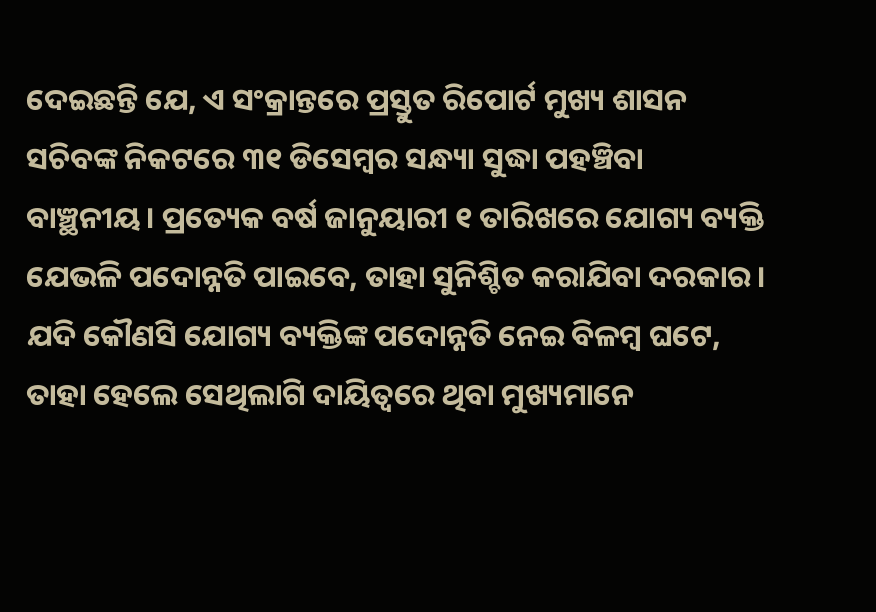ଦେଇଛନ୍ତି ଯେ, ଏ ସଂକ୍ରାନ୍ତରେ ପ୍ରସ୍ତୁତ ରିପୋର୍ଟ ମୁଖ୍ୟ ଶାସନ ସଚିବଙ୍କ ନିକଟରେ ୩୧ ଡିସେମ୍ବର ସନ୍ଧ୍ୟା ସୁଦ୍ଧା ପହଞ୍ଚିବା ବାଞ୍ଛନୀୟ। ପ୍ରତ୍ୟେକ ବର୍ଷ ଜାନୁୟାରୀ ୧ ତାରିଖରେ ଯୋଗ୍ୟ ବ୍ୟକ୍ତି ଯେଭଳି ପଦୋନ୍ନତି ପାଇବେ, ତାହା ସୁନିଶ୍ଚିତ କରାଯିବା ଦରକାର। ଯଦି କୌଣସି ଯୋଗ୍ୟ ବ୍ୟକ୍ତିଙ୍କ ପଦୋନ୍ନତି ନେଇ ବିଳମ୍ବ ଘଟେ, ତାହା ହେଲେ ସେଥିଲାଗି ଦାୟିତ୍ୱରେ ଥିବା ମୁଖ୍ୟମାନେ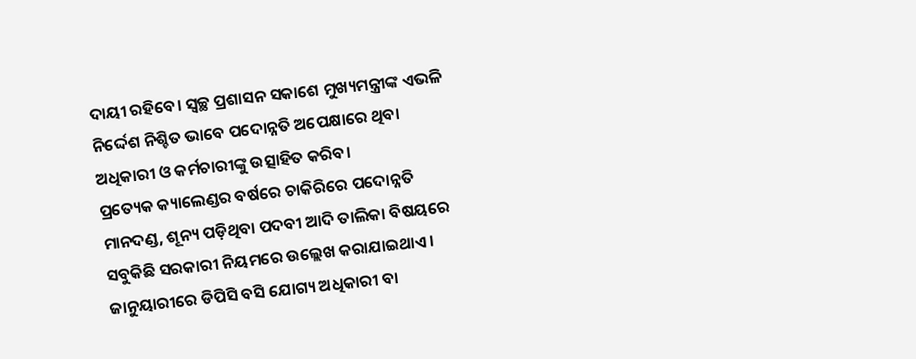ଦାୟୀ ରହିବେ। ସ୍ବଚ୍ଛ ପ୍ରଶାସନ ସକାଶେ ମୁଖ୍ୟମନ୍ତ୍ରୀଙ୍କ ଏଭଳି ନିର୍ଦ୍ଦେଶ ନିଶ୍ଚିତ ଭାବେ ପଦୋନ୍ନତି ଅପେକ୍ଷାରେ ଥିବା ଅଧିକାରୀ ଓ କର୍ମଚାରୀଙ୍କୁ ଉତ୍ସାହିତ କରିବ।
ପ୍ରତ୍ୟେକ କ୍ୟାଲେଣ୍ଡର ବର୍ଷରେ ଚାକିରିରେ ପଦୋନ୍ନତି ମାନଦଣ୍ଡ, ଶୂନ୍ୟ ପଡ଼ିଥିବା ପଦବୀ ଆଦି ତାଲିକା ବିଷୟରେ ସବୁକିଛି ସରକାରୀ ନିୟମରେ ଉଲ୍ଲେଖ କରାଯାଇଥାଏ। ଜାନୁୟାରୀରେ ଡିପିସି ବସି ଯୋଗ୍ୟ ଅଧିକାରୀ ବା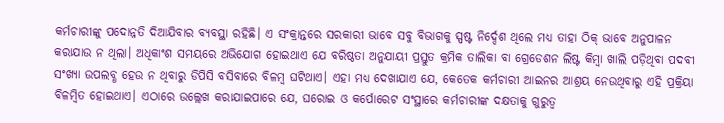କର୍ମଚାରୀଙ୍କୁ ପଦୋନ୍ନତି ଦିଆଯିବାର ବ୍ୟବସ୍ଥା ରହିଛି। ଏ ସଂକ୍ରାନ୍ତରେ ସରକାରୀ ଭାବେ ସବୁ ବିଭାଗକୁ ସ୍ପଷ୍ଟ ନିର୍ଦ୍ଦେଶ ଥିଲେ ମଧ୍ୟ ତାହା ଠିକ୍‌ ଭାବେ ଅନୁପାଳନ କରାଯାଉ ନ ଥିଲା। ଅଧିକାଂଶ ସମୟରେ ଅଭିଯୋଗ ହୋଇଥାଏ ଯେ ବରିଷ୍ଠତା ଅନୁଯାୟୀ ପ୍ରସ୍ତୁତ କ୍ରମିକ ତାଲିକା ବା ଗ୍ରେଡେଶନ ଲିଷ୍ଟ କିମ୍ବା ଖାଲି ପଡ଼ିଥିବା ପଦବୀ ସଂଖ୍ୟା ଉପଲବ୍ଧ ହେଉ ନ ଥିବାରୁ ଡିପିସି ବସିବାରେ ବିଳମ୍ବ ଘଟିଥାଏ। ଏହା ମଧ୍ୟ ଦେଖାଯାଏ ଯେ, କେତେକ କର୍ମଚାରୀ ଆଇନର ଆଶ୍ରୟ ନେଉଥିବାରୁ ଏହି ପ୍ରକ୍ରିୟା ବିଳମ୍ବିତ ହୋଇଥାଏ। ଏଠାରେ ଉଲ୍ଲେଖ କରାଯାଇପାରେ ଯେ, ଘରୋଇ ଓ କର୍ପୋରେଟ ସଂସ୍ଥାରେ କର୍ମଚାରୀଙ୍କ ଦକ୍ଷତାକୁ ଗୁରୁତ୍ୱ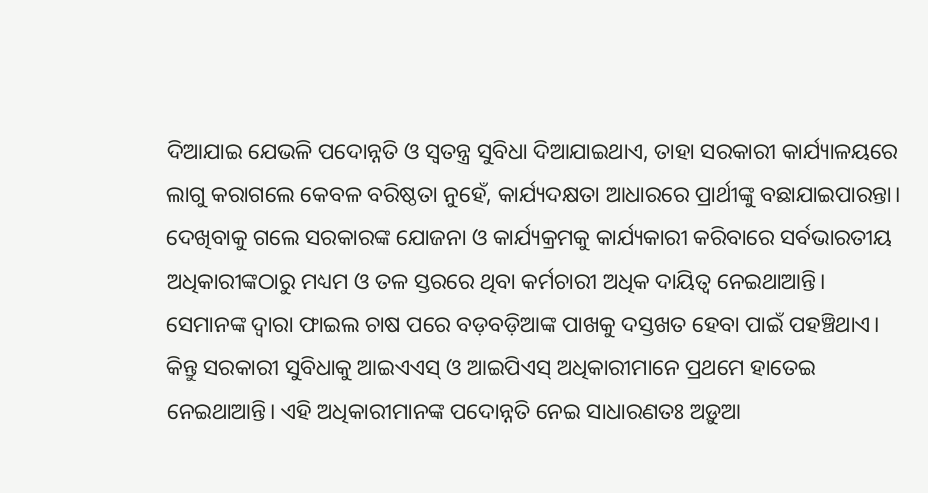ଦିଆଯାଇ ଯେଭଳି ପଦୋନ୍ନତି ଓ ସ୍ବତନ୍ତ୍ର ସୁବିଧା ଦିଆଯାଇଥାଏ, ତାହା ସରକାରୀ କାର୍ଯ୍ୟାଳୟରେ ଲାଗୁ କରାଗଲେ କେବଳ ବରିଷ୍ଠତା ନୁହେଁ, କାର୍ଯ୍ୟଦକ୍ଷତା ଆଧାରରେ ପ୍ରାର୍ଥୀଙ୍କୁ ବଛାଯାଇପାରନ୍ତା।
ଦେଖିବାକୁ ଗଲେ ସରକାରଙ୍କ ଯୋଜନା ଓ କାର୍ଯ୍ୟକ୍ରମକୁ କାର୍ଯ୍ୟକାରୀ କରିବାରେ ସର୍ବଭାରତୀୟ ଅଧିକାରୀଙ୍କଠାରୁ ମଧ୍ୟମ ଓ ତଳ ସ୍ତରରେ ଥିବା କର୍ମଚାରୀ ଅଧିକ ଦାୟିତ୍ୱ ନେଇଥାଆନ୍ତି। ସେମାନଙ୍କ ଦ୍ୱାରା ଫାଇଲ ଚାଷ ପରେ ବଡ଼ବଡ଼ିଆଙ୍କ ପାଖକୁ ଦସ୍ତଖତ ହେବା ପାଇଁ ପହଞ୍ଚିଥାଏ। କିନ୍ତୁ ସରକାରୀ ସୁବିଧାକୁ ଆଇଏଏସ୍‌ ଓ ଆଇପିଏସ୍‌ ଅଧିକାରୀମାନେ ପ୍ରଥମେ ହାତେଇ ନେଇଥାଆନ୍ତି। ଏହି ଅଧିକାରୀମାନଙ୍କ ପଦୋନ୍ନତି ନେଇ ସାଧାରଣତଃ ଅଡ଼ୁଆ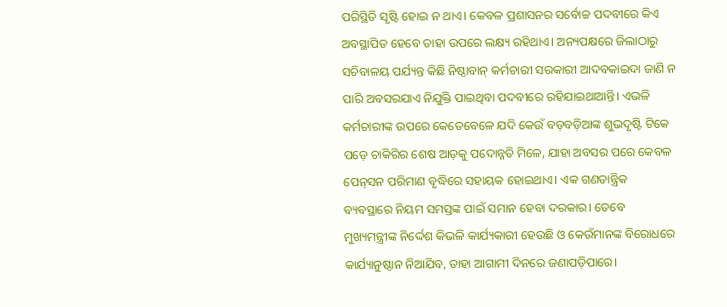ପରିସ୍ଥିତି ସୃଷ୍ଟି ହୋଇ ନ ଥାଏ। କେବଳ ପ୍ରଶାସନର ସର୍ବୋଚ୍ଚ ପଦବୀରେ କିଏ ଅବସ୍ଥାପିତ ହେବେ ତାହା ଉପରେ ଲକ୍ଷ୍ୟ ରହିଥାଏ। ଅନ୍ୟପକ୍ଷରେ ଜିଲାଠାରୁ ସଚିବାଳୟ ପର୍ଯ୍ୟନ୍ତ କିଛି ନିଷ୍ଠାବାନ୍‌ କର୍ମଚାରୀ ସରକାରୀ ଆଦବକାଇଦା ଜାଣି ନ ପାରି ଅବସରଯାଏ ନିଯୁକ୍ତି ପାଇଥିବା ପଦବୀରେ ରହିଯାଇଥାଆନ୍ତି। ଏଭଳି କର୍ମଚାରୀଙ୍କ ଉପରେ କେତେବେଳେ ଯଦି କେଉଁ ବଡ଼ବଡ଼ିଆଙ୍କ ଶୁଭଦୃଷ୍ଟି ଟିକେ ପଡ଼େ ଚାକିରିର ଶେଷ ଆଡ଼କୁ ପଦୋନ୍ନତି ମିଳେ, ଯାହା ଅବସର ପରେ କେବଳ ପେନ୍‌ସନ ପରିମାଣ ବୃଦ୍ଧିରେ ସହାୟକ ହୋଇଥାଏ। ଏକ ଗଣତାନ୍ତ୍ରିକ ବ୍ୟବସ୍ଥାରେ ନିୟମ ସମସ୍ତଙ୍କ ପାଇଁ ସମାନ ହେବା ଦରକାର। ତେବେ ମୁଖ୍ୟମନ୍ତ୍ରୀଙ୍କ ନିର୍ଦ୍ଦେଶ କିଭଳି କାର୍ଯ୍ୟକାରୀ ହେଉଛି ଓ କେଉଁମାନଙ୍କ ବିରୋଧରେ କାର୍ଯ୍ୟାନୁଷ୍ଠାନ ନିଆଯିବ, ତାହା ଆଗାମୀ ଦିନରେ ଜଣାପଡ଼ିପାରେ।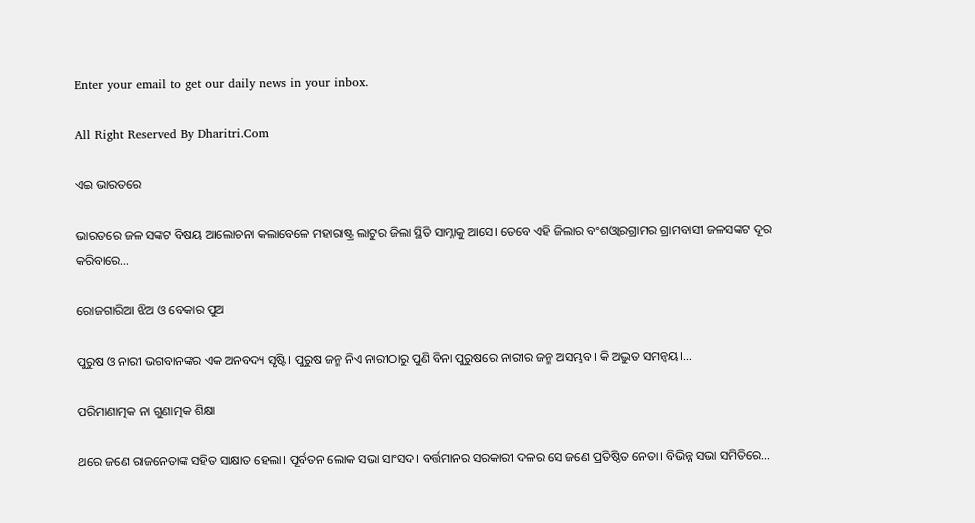Enter your email to get our daily news in your inbox.

All Right Reserved By Dharitri.Com

ଏଇ ଭାରତରେ

ଭାରତରେ ଜଳ ସଙ୍କଟ ବିଷୟ ଆଲୋଚନା କଲାବେଳେ ମହାରାଷ୍ଟ୍ର ଲାଟୁର ଜିଲା ସ୍ଥିତି ସାମ୍ନାକୁ ଆସେ। ତେବେ ଏହି ଜିଲାର ବଂଶଓ୍ବାରଗ୍ରାମର ଗ୍ରାମବାସୀ ଜଳସଙ୍କଟ ଦୂର କରିବାରେ…

ରୋଜଗାରିଆ ଝିଅ ଓ ବେକାର ପୁଅ

ପୁରୁଷ ଓ ନାରୀ ଭଗବାନଙ୍କର ଏକ ଅନବଦ୍ୟ ସୃଷ୍ଟି। ପୁରୁଷ ଜନ୍ମ ନିଏ ନାରୀଠାରୁ ପୁଣି ବିନା ପୁରୁଷରେ ନାରୀର ଜନ୍ମ ଅସମ୍ଭବ। କି ଅଦ୍ଭୁତ ସମନ୍ବୟ।…

ପରିମାଣାତ୍ମକ ନା ଗୁଣାତ୍ମକ ଶିକ୍ଷା

ଥରେ ଜଣେ ରାଜନେତାଙ୍କ ସହିତ ସାକ୍ଷାତ ହେଲା। ପୂର୍ବତନ ଲୋକ ସଭା ସାଂସଦ। ବର୍ତ୍ତମାନର ସରକାରୀ ଦଳର ସେ ଜଣେ ପ୍ରତିଷ୍ଠିତ ନେତା। ବିଭିନ୍ନ ସଭା ସମିତିରେ…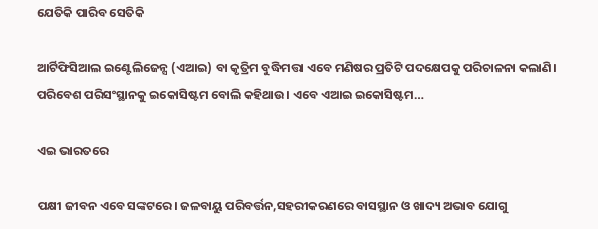ଯେତିକି ପାରିବ ସେତିକି

ଆର୍ଟିଫିସିଆଲ ଇଣ୍ଟେଲିଜେନ୍ସ (ଏଆଇ) ବା କୃତ୍ରିମ ବୁଦ୍ଧିମତ୍ତା ଏବେ ମଣିଷର ପ୍ରତିଟି ପଦକ୍ଷେପକୁ ପରିଚାଳନା କଲାଣି। ପରିବେଶ ପରିସଂସ୍ଥାନକୁ ଇକୋସିଷ୍ଟମ ବୋଲି କହିଥାଉ। ଏବେ ଏଆଇ ଇକୋସିଷ୍ଟମ…

ଏଇ ଭାରତରେ

ପକ୍ଷୀ ଜୀବନ ଏବେ ସଙ୍କଟରେ। ଜଳବାୟୁ ପରିବର୍ତ୍ତନ,ସହରୀକରଣରେ ବାସସ୍ଥାନ ଓ ଖାଦ୍ୟ ଅଭାବ ଯୋଗୁ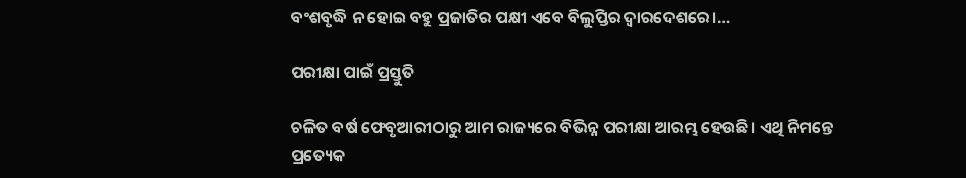ବଂଶବୃଦ୍ଧି ନ ହୋଇ ବହୁ ପ୍ରଜାତିର ପକ୍ଷୀ ଏବେ ବିଲୁପ୍ତିର ଦ୍ୱାରଦେଶରେ।…

ପରୀକ୍ଷା ପାଇଁ ପ୍ରସ୍ତୁତି

ଚଳିତ ବର୍ଷ ଫେବୃଆରୀଠାରୁ ଆମ ରାଜ୍ୟରେ ବିଭିନ୍ନ ପରୀକ୍ଷା ଆରମ୍ଭ ହେଉଛି। ଏଥି ନିମନ୍ତେ ପ୍ରତ୍ୟେକ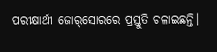ପରୀକ୍ଷାର୍ଥୀ ଜୋର୍‌ସୋରରେ ପ୍ରସ୍ତୁତି ଚଳାଇଛନ୍ତି।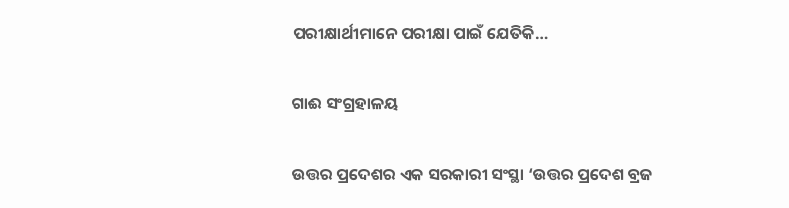ପରୀକ୍ଷାର୍ଥୀମାନେ ପରୀକ୍ଷା ପାଇଁ ଯେତିକି…

ଗାଈ ସଂଗ୍ରହାଳୟ

ଉତ୍ତର ପ୍ରଦେଶର ଏକ ସରକାରୀ ସଂସ୍ଥା ‘ଉତ୍ତର ପ୍ରଦେଶ ବ୍ରଜ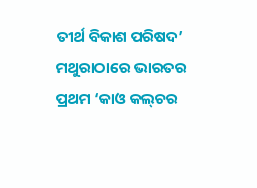ତୀର୍ଥ ବିକାଶ ପରିଷଦ’ ମଥୁରାଠାରେ ଭାରତର ପ୍ରଥମ ‘କାଓ କଲ୍‌ଚର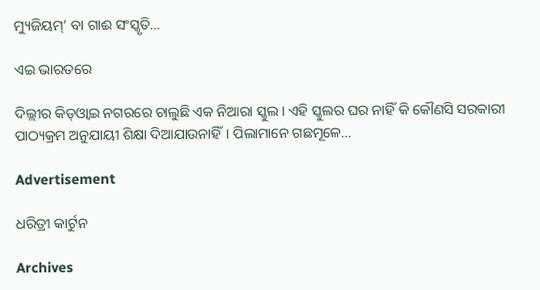ମ୍ୟୁଜିୟମ୍‌’ ବା ଗାଈ ସଂସ୍କୃତି…

ଏଇ ଭାରତରେ

ଦିଲ୍ଲୀର କିଡ୍‌ଓ୍ବାଇ ନଗରରେ ଚାଲୁଛି ଏକ ନିଆରା ସ୍କୁଲ। ଏହି ସ୍କୁଲର ଘର ନାହିଁ କି କୌଣସି ସରକାରୀ ପାଠ୍ୟକ୍ରମ ଅନୁଯାୟୀ ଶିକ୍ଷା ଦିଆଯାଉନାହିଁ। ପିଲାମାନେ ଗଛମୂଳେ…

Advertisement

ଧରିତ୍ରୀ କାର୍ଟୁନ

Archives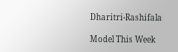Dharitri-Rashifala

Model This Week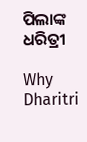ପିଲାଙ୍କ ଧରିତ୍ରୀ

Why Dharitri